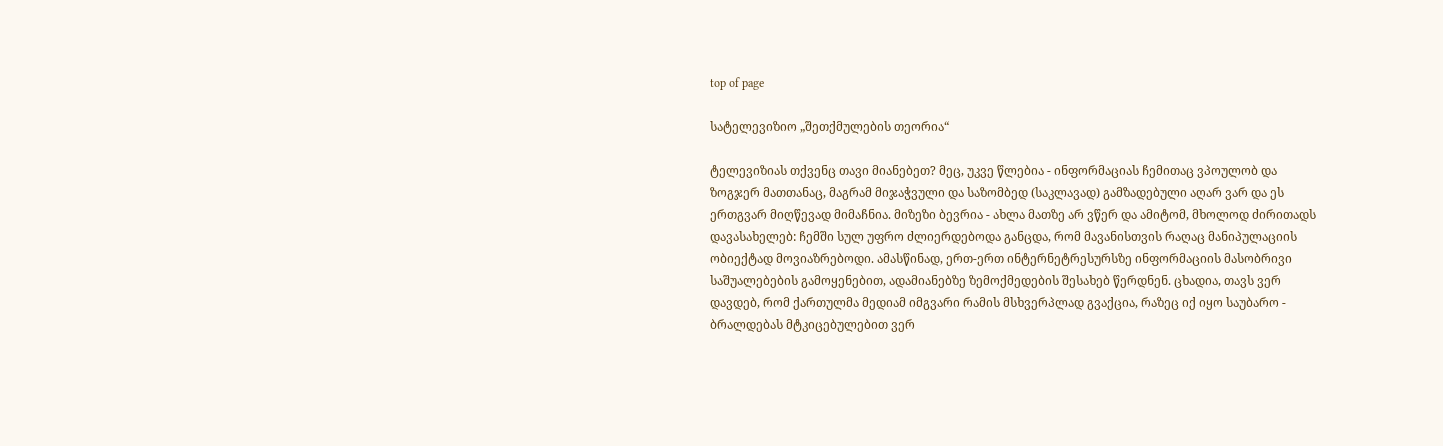top of page

სატელევიზიო „შეთქმულების თეორია“

ტელევიზიას თქვენც თავი მიანებეთ? მეც, უკვე წლებია - ინფორმაციას ჩემითაც ვპოულობ და ზოგჯერ მათთანაც, მაგრამ მიჯაჭვული და საზომბედ (საკლავად) გამზადებული აღარ ვარ და ეს ერთგვარ მიღწევად მიმაჩნია. მიზეზი ბევრია - ახლა მათზე არ ვწერ და ამიტომ, მხოლოდ ძირითადს დავასახელებ: ჩემში სულ უფრო ძლიერდებოდა განცდა, რომ მავანისთვის რაღაც მანიპულაციის ობიექტად მოვიაზრებოდი. ამასწინად, ერთ-ერთ ინტერნეტრესურსზე ინფორმაციის მასობრივი საშუალებების გამოყენებით, ადამიანებზე ზემოქმედების შესახებ წერდნენ. ცხადია, თავს ვერ დავდებ, რომ ქართულმა მედიამ იმგვარი რამის მსხვერპლად გვაქცია, რაზეც იქ იყო საუბარო - ბრალდებას მტკიცებულებით ვერ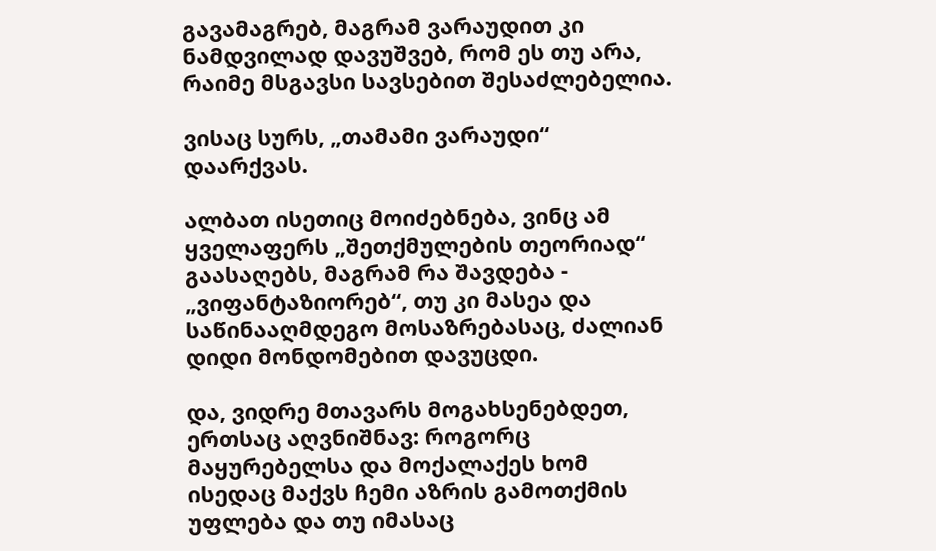გავამაგრებ, მაგრამ ვარაუდით კი ნამდვილად დავუშვებ, რომ ეს თუ არა, რაიმე მსგავსი სავსებით შესაძლებელია.

ვისაც სურს, „თამამი ვარაუდი“ დაარქვას.

ალბათ ისეთიც მოიძებნება, ვინც ამ ყველაფერს „შეთქმულების თეორიად“ გაასაღებს, მაგრამ რა შავდება - „ვიფანტაზიორებ“, თუ კი მასეა და საწინააღმდეგო მოსაზრებასაც, ძალიან დიდი მონდომებით დავუცდი.

და, ვიდრე მთავარს მოგახსენებდეთ, ერთსაც აღვნიშნავ: როგორც მაყურებელსა და მოქალაქეს ხომ ისედაც მაქვს ჩემი აზრის გამოთქმის უფლება და თუ იმასაც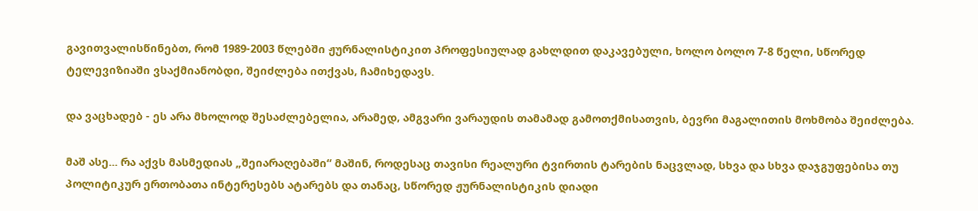გავითვალისწინებთ, რომ 1989-2003 წლებში ჟურნალისტიკით პროფესიულად გახლდით დაკავებული, ხოლო ბოლო 7-8 წელი, სწორედ ტელევიზიაში ვსაქმიანობდი, შეიძლება ითქვას, ჩამიხედავს.

და ვაცხადებ - ეს არა მხოლოდ შესაძლებელია, არამედ, ამგვარი ვარაუდის თამამად გამოთქმისათვის, ბევრი მაგალითის მოხმობა შეიძლება.

მაშ ასე... რა აქვს მასმედიას „შეიარაღებაში“ მაშინ, როდესაც თავისი რეალური ტვირთის ტარების ნაცვლად, სხვა და სხვა დაჯგუფებისა თუ პოლიტიკურ ერთობათა ინტერესებს ატარებს და თანაც, სწორედ ჟურნალისტიკის დიადი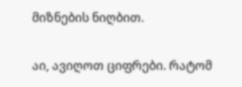მიზნების ნიღბით.

აი, ავიღოთ ციფრები. რატომ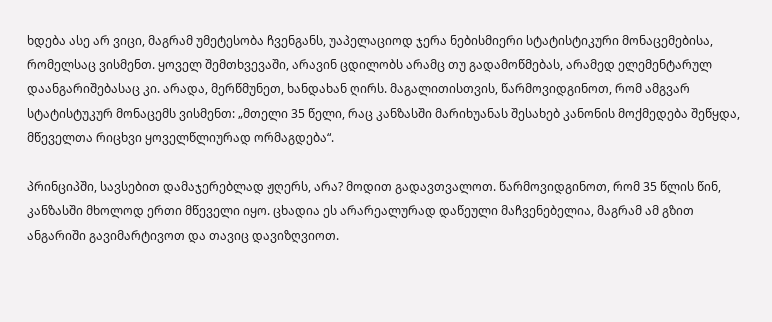ხდება ასე არ ვიცი, მაგრამ უმეტესობა ჩვენგანს, უაპელაციოდ ჯერა ნებისმიერი სტატისტიკური მონაცემებისა, რომელსაც ვისმენთ. ყოველ შემთხვევაში, არავინ ცდილობს არამც თუ გადამოწმებას, არამედ ელემენტარულ დაანგარიშებასაც კი. არადა, მერწმუნეთ, ხანდახან ღირს. მაგალითისთვის, წარმოვიდგინოთ, რომ ამგვარ სტატისტუკურ მონაცემს ვისმენთ: „მთელი 35 წელი, რაც კანზასში მარიხუანას შესახებ კანონის მოქმედება შეწყდა, მწეველთა რიცხვი ყოველწლიურად ორმაგდება“.

პრინციპში, სავსებით დამაჯერებლად ჟღერს, არა? მოდით გადავთვალოთ. წარმოვიდგინოთ, რომ 35 წლის წინ, კანზასში მხოლოდ ერთი მწეველი იყო. ცხადია ეს არარეალურად დაწეული მაჩვენებელია, მაგრამ ამ გზით ანგარიში გავიმარტივოთ და თავიც დავიზღვიოთ.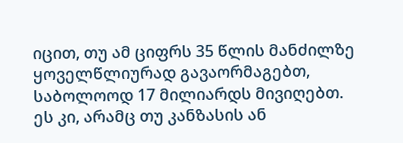იცით, თუ ამ ციფრს 35 წლის მანძილზე ყოველწლიურად გავაორმაგებთ, საბოლოოდ 17 მილიარდს მივიღებთ. ეს კი, არამც თუ კანზასის ან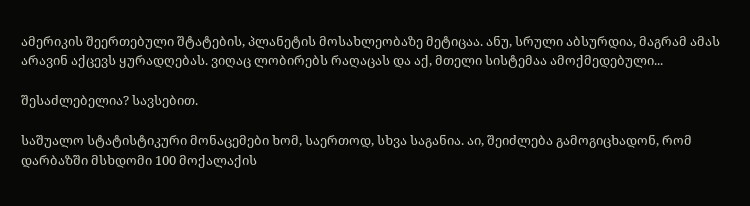ამერიკის შეერთებული შტატების, პლანეტის მოსახლეობაზე მეტიცაა. ანუ, სრული აბსურდია, მაგრამ ამას არავინ აქცევს ყურადღებას. ვიღაც ლობირებს რაღაცას და აქ, მთელი სისტემაა ამოქმედებული...

შესაძლებელია? სავსებით.

საშუალო სტატისტიკური მონაცემები ხომ, საერთოდ, სხვა საგანია. აი, შეიძლება გამოგიცხადონ, რომ დარბაზში მსხდომი 100 მოქალაქის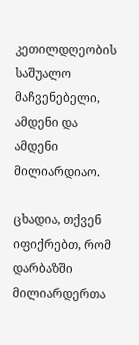კეთილდღეობის საშუალო მაჩვენებელი, ამდენი და ამდენი მილიარდიაო.

ცხადია, თქვენ იფიქრებთ, რომ დარბაზში მილიარდერთა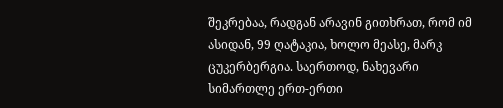შეკრებაა, რადგან არავინ გითხრათ, რომ იმ ასიდან, 99 ღატაკია, ხოლო მეასე, მარკ ცუკერბერგია. საერთოდ, ნახევარი სიმართლე ერთ-ერთი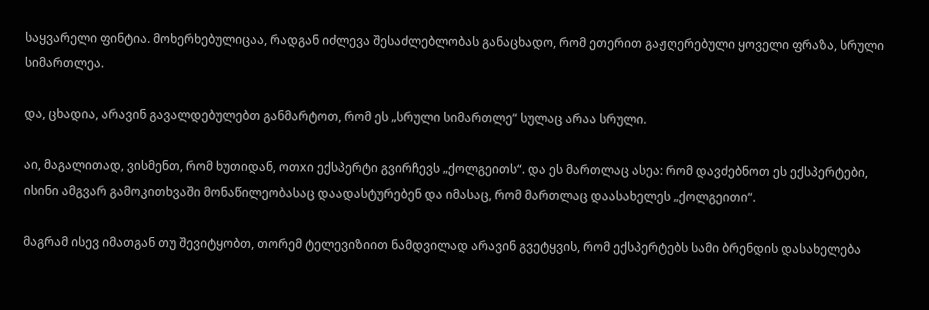საყვარელი ფინტია. მოხერხებულიცაა, რადგან იძლევა შესაძლებლობას განაცხადო, რომ ეთერით გაჟღერებული ყოველი ფრაზა, სრული სიმართლეა.

და, ცხადია, არავინ გავალდებულებთ განმარტოთ, რომ ეს „სრული სიმართლე“ სულაც არაა სრული.

აი, მაგალითად, ვისმენთ, რომ ხუთიდან, ოთxი ექსპერტი გვირჩევს „ქოლგეითს“. და ეს მართლაც ასეა: რომ დავძებნოთ ეს ექსპერტები, ისინი ამგვარ გამოკითხვაში მონაწილეობასაც დაადასტურებენ და იმასაც, რომ მართლაც დაასახელეს „ქოლგეითი“.

მაგრამ ისევ იმათგან თუ შევიტყობთ, თორემ ტელევიზიით ნამდვილად არავინ გვეტყვის, რომ ექსპერტებს სამი ბრენდის დასახელება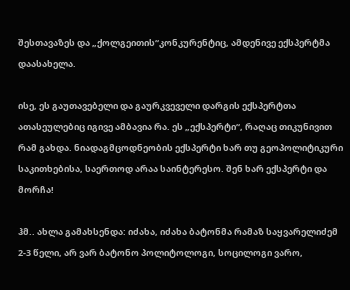შესთავაზეს და „ქოლგეითის“კონკურენტიც, ამდენივე ექსპერტმა დაასახელა.

ისე, ეს გაუთავებელი და გაურკვეველი დარგის ექსპერტთა ათასეულებიც იგივე ამბავია რა. ეს „ექსპერტი“, რაღაც თიკუნივით რამ გახდა. ნიადაგმცოდნეობის ექსპერტი ხარ თუ გეოპოლიტიკური საკითხებისა, საერთოდ არაა საინტერესო. შენ ხარ ექსპერტი და მორჩა!

ჰმ.. ახლა გამახსენდა: იძახა, იძახა ბატონმა რამაზ საყვარელიძემ 2-3 წელი, არ ვარ ბატონო პოლიტოლოგი, სოცილოგი ვარო,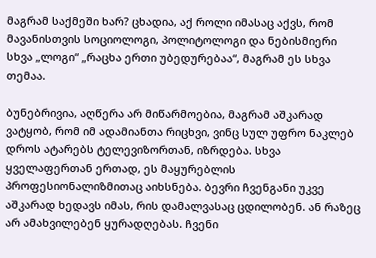მაგრამ საქმეში ხარ? ცხადია, აქ როლი იმასაც აქვს, რომ მავანისთვის სოციოლოგი, პოლიტოლოგი და ნებისმიერი სხვა „ლოგი“ „რაცხა ერთი უბედურებაა“, მაგრამ ეს სხვა თემაა.

ბუნებრივია, აღწერა არ მიწარმოებია, მაგრამ აშკარად ვატყობ, რომ იმ ადამიანთა რიცხვი, ვინც სულ უფრო ნაკლებ დროს ატარებს ტელევიზორთან, იზრდება. სხვა ყველაფერთან ერთად, ეს მაყურებლის პროფესიონალიზმითაც აიხსნება. ბევრი ჩვენგანი უკვე აშკარად ხედავს იმას, რის დამალვასაც ცდილობენ. ან რაზეც არ ამახვილებენ ყურადღებას. ჩვენი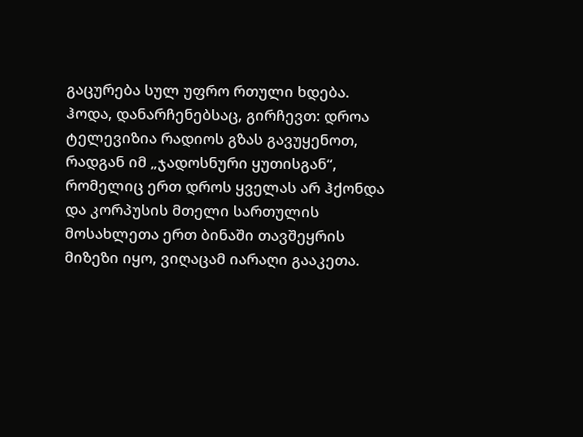გაცურება სულ უფრო რთული ხდება. ჰოდა, დანარჩენებსაც, გირჩევთ: დროა ტელევიზია რადიოს გზას გავუყენოთ, რადგან იმ „ჯადოსნური ყუთისგან“, რომელიც ერთ დროს ყველას არ ჰქონდა და კორპუსის მთელი სართულის მოსახლეთა ერთ ბინაში თავშეყრის მიზეზი იყო, ვიღაცამ იარაღი გააკეთა.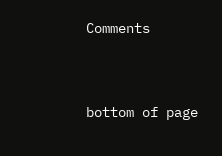Comments


bottom of page